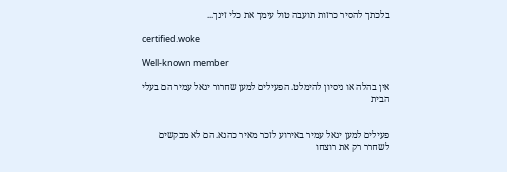בלכתך להסיר כרזות תועבה טול עימך את כלי זינך...

certified.woke

Well-known member

אין בהלה או ניסיון להימלט. הפעילים למען שחרור יגאל עמיר הם בעלי הבית


פעילים למען יגאל עמיר באירוע לזכר מאיר כהנא. הם לא מבקשים לשחרר רק את רוצחו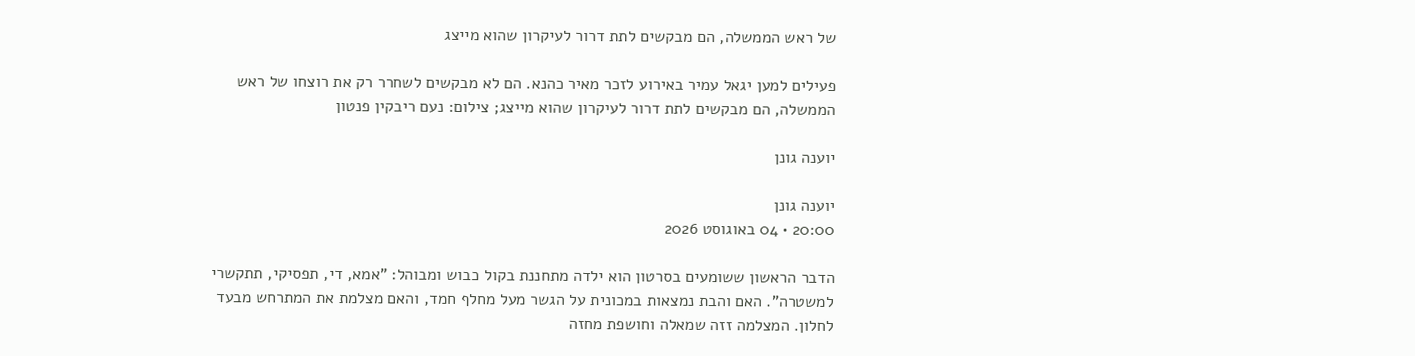של ראש הממשלה, הם מבקשים לתת דרור לעיקרון שהוא מייצג

פעילים למען יגאל עמיר באירוע לזכר מאיר כהנא. הם לא מבקשים לשחרר רק את רוצחו של ראש הממשלה, הם מבקשים לתת דרור לעיקרון שהוא מייצג; צילום: נעם ריבקין פנטון

יוענה גונן

יוענה גונן
20:00 • 04 באוגוסט 2026

הדבר הראשון ששומעים בסרטון הוא ילדה מתחננת בקול כבוש ומבוהל: "אמא, די, תפסיקי, תתקשרי למשטרה". האם והבת נמצאות במכונית על הגשר מעל מחלף חמד, והאם מצלמת את המתרחש מבעד לחלון. המצלמה זזה שמאלה וחושפת מחזה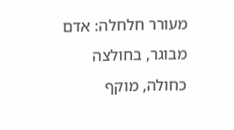מעורר חלחלה: אדם מבוגר, בחולצה כחולה, מוקף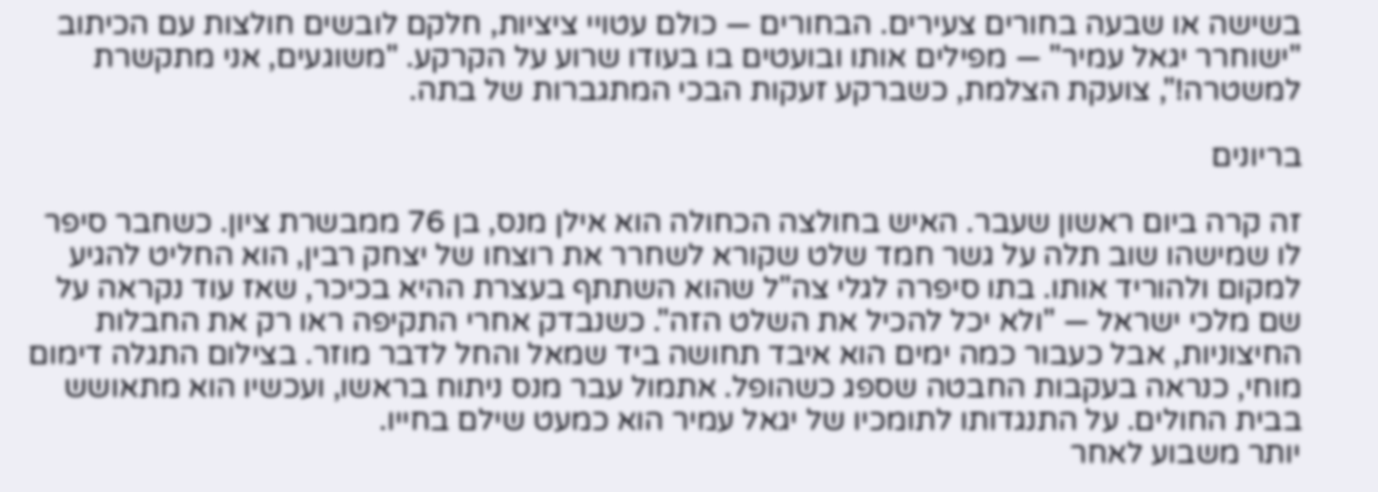בשישה או שבעה בחורים צעירים. הבחורים — כולם עטויי ציציות, חלקם לובשים חולצות עם הכיתוב "ישוחרר יגאל עמיר" — מפילים אותו ובועטים בו בעודו שרוע על הקרקע. "משוגעים, אני מתקשרת למשטרה!", צועקת הצלמת, כשברקע זעקות הבכי המתגברות של בתה.

בריונים

זה קרה ביום ראשון שעבר. האיש בחולצה הכחולה הוא אילן מנס, בן 76 ממבשרת ציון. כשחבר סיפר לו שמישהו שוב תלה על גשר חמד שלט שקורא לשחרר את רוצחו של יצחק רבין, הוא החליט להגיע למקום ולהוריד אותו. בתו סיפרה לגלי צה"ל שהוא השתתף בעצרת ההיא בכיכר, שאז עוד נקראה על שם מלכי ישראל — "ולא יכל להכיל את השלט הזה". כשנבדק אחרי התקיפה ראו רק את החבלות החיצוניות, אבל כעבור כמה ימים הוא איבד תחושה ביד שמאל והחל לדבר מוזר. בצילום התגלה דימום מוחי, כנראה בעקבות החבטה שספג כשהופל. אתמול עבר מנס ניתוח בראשו, ועכשיו הוא מתאושש בבית החולים. על התנגדותו לתומכיו של יגאל עמיר הוא כמעט שילם בחייו.
יותר משבוע לאחר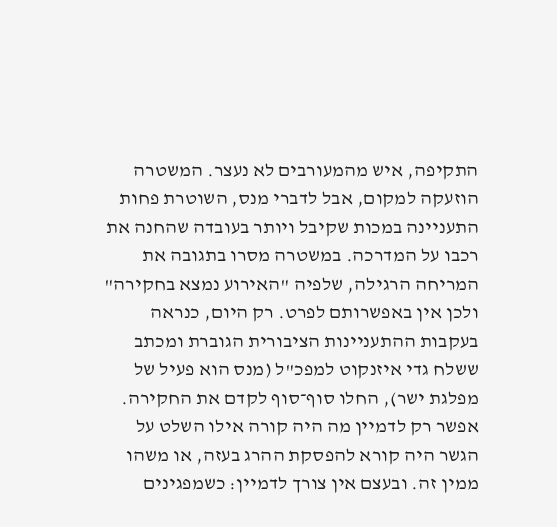התקיפה, איש מהמעורבים לא נעצר. המשטרה הוזעקה למקום, אבל לדברי מנס, השוטרת פחות התעניינה במכות שקיבל ויותר בעובדה שהחנה את רכבו על המדרכה. במשטרה מסרו בתגובה את המריחה הרגילה, שלפיה "האירוע נמצא בחקירה" ולכן אין באפשרותם לפרט. רק היום, כנראה בעקבות ההתעניינות הציבורית הגוברת ומכתב ששלח גדי איזנקוט למפכ"ל (מנס הוא פעיל של מפלגת ישר), החלו סוף־סוף לקדם את החקירה. אפשר רק לדמיין מה היה קורה אילו השלט על הגשר היה קורא להפסקת ההרג בעזה, או משהו ממין זה. ובעצם אין צורך לדמיין: כשמפגינים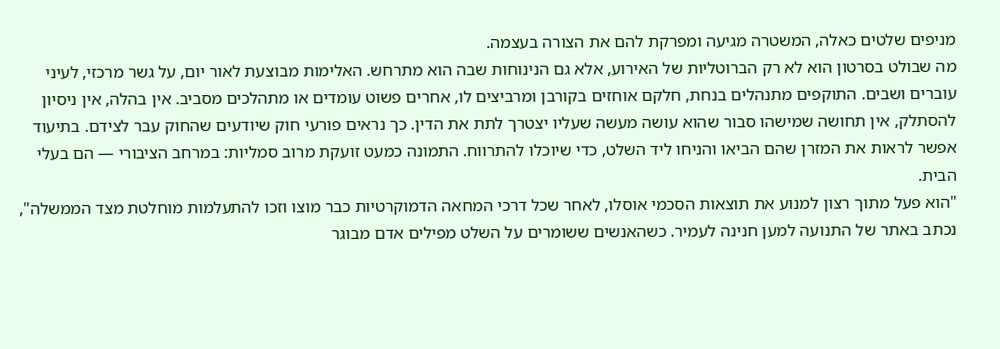מניפים שלטים כאלה, המשטרה מגיעה ומפרקת להם את הצורה בעצמה.
מה שבולט בסרטון הוא לא רק הברוטליות של האירוע, אלא גם הנינוחות שבה הוא מתרחש. האלימות מבוצעת לאור יום, על גשר מרכזי, לעיני עוברים ושבים. התוקפים מתנהלים בנחת, חלקם אוחזים בקורבן ומרביצים לו, אחרים פשוט עומדים או מתהלכים מסביב. אין בהלה, אין ניסיון להסתלק, אין תחושה שמישהו סבור שהוא עושה מעשה שעליו יצטרך לתת את הדין. כך נראים פורעי חוק שיודעים שהחוק עבר לצידם. בתיעוד אפשר לראות את המזרן שהם הביאו והניחו ליד השלט, כדי שיוכלו להתרווח. התמונה כמעט זועקת מרוב סמליות: במרחב הציבורי — הם בעלי הבית.
"הוא פעל מתוך רצון למנוע את תוצאות הסכמי אוסלו, לאחר שכל דרכי המחאה הדמוקרטיות כבר מוצו וזכו להתעלמות מוחלטת מצד הממשלה", נכתב באתר של התנועה למען חנינה לעמיר. כשהאנשים ששומרים על השלט מפילים אדם מבוגר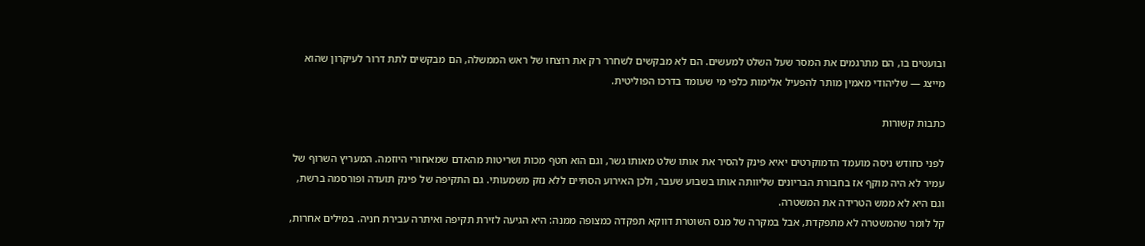ובועטים בו, הם מתרגמים את המסר שעל השלט למעשים. הם לא מבקשים לשחרר רק את רוצחו של ראש הממשלה, הם מבקשים לתת דרור לעיקרון שהוא מייצג — שליהודי מאמין מותר להפעיל אלימות כלפי מי שעומד בדרכו הפוליטית.

כתבות קשורות

לפני כחודש ניסה מועמד הדמוקרטים יאיא פינק להסיר את אותו שלט מאותו גשר, וגם הוא חטף מכות ושריטות מהאדם שמאחורי היוזמה. המעריץ השרוף של עמיר לא היה מוקף אז בחבורת הבריונים שליוותה אותו בשבוע שעבר, ולכן האירוע הסתיים ללא נזק משמעותי. גם התקיפה של פינק תועדה ופורסמה ברשת, וגם היא לא ממש הטרידה את המשטרה.
קל לומר שהמשטרה לא מתפקדת, אבל במקרה של מנס השוטרת דווקא תפקדה כמצופה ממנה: היא הגיעה לזירת תקיפה ואיתרה עבירת חניה. במילים אחרות,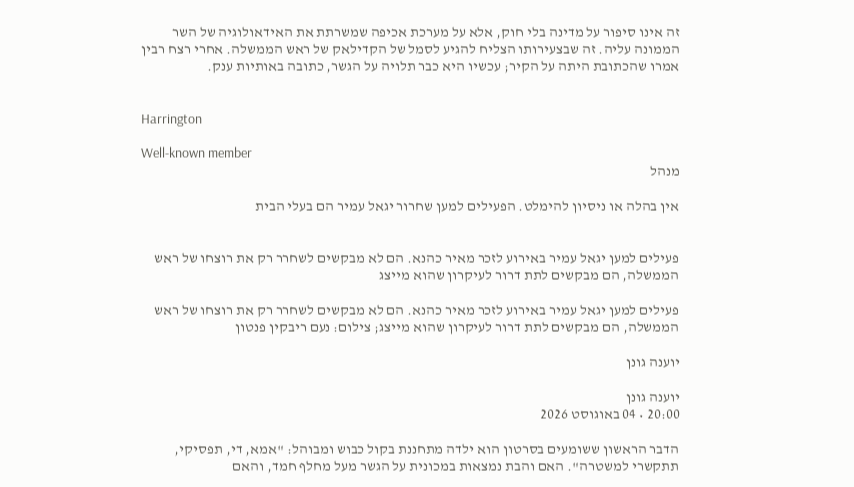זה אינו סיפור על מדינה בלי חוק, אלא על מערכת אכיפה שמשרתת את האידאולוגיה של השר הממונה עליה. זה שבצעירותו הצליח להגיע לסמל של הקדילאק של ראש הממשלה. אחרי רצח רבין אמרו שהכתובת היתה על הקיר; עכשיו היא כבר תלויה על הגשר, כתובה באותיות ענק.


Harrington

Well-known member
מנהל

אין בהלה או ניסיון להימלט. הפעילים למען שחרור יגאל עמיר הם בעלי הבית


פעילים למען יגאל עמיר באירוע לזכר מאיר כהנא. הם לא מבקשים לשחרר רק את רוצחו של ראש הממשלה, הם מבקשים לתת דרור לעיקרון שהוא מייצג

פעילים למען יגאל עמיר באירוע לזכר מאיר כהנא. הם לא מבקשים לשחרר רק את רוצחו של ראש הממשלה, הם מבקשים לתת דרור לעיקרון שהוא מייצג; צילום: נעם ריבקין פנטון

יוענה גונן

יוענה גונן
20:00 • 04 באוגוסט 2026

הדבר הראשון ששומעים בסרטון הוא ילדה מתחננת בקול כבוש ומבוהל: "אמא, די, תפסיקי, תתקשרי למשטרה". האם והבת נמצאות במכונית על הגשר מעל מחלף חמד, והאם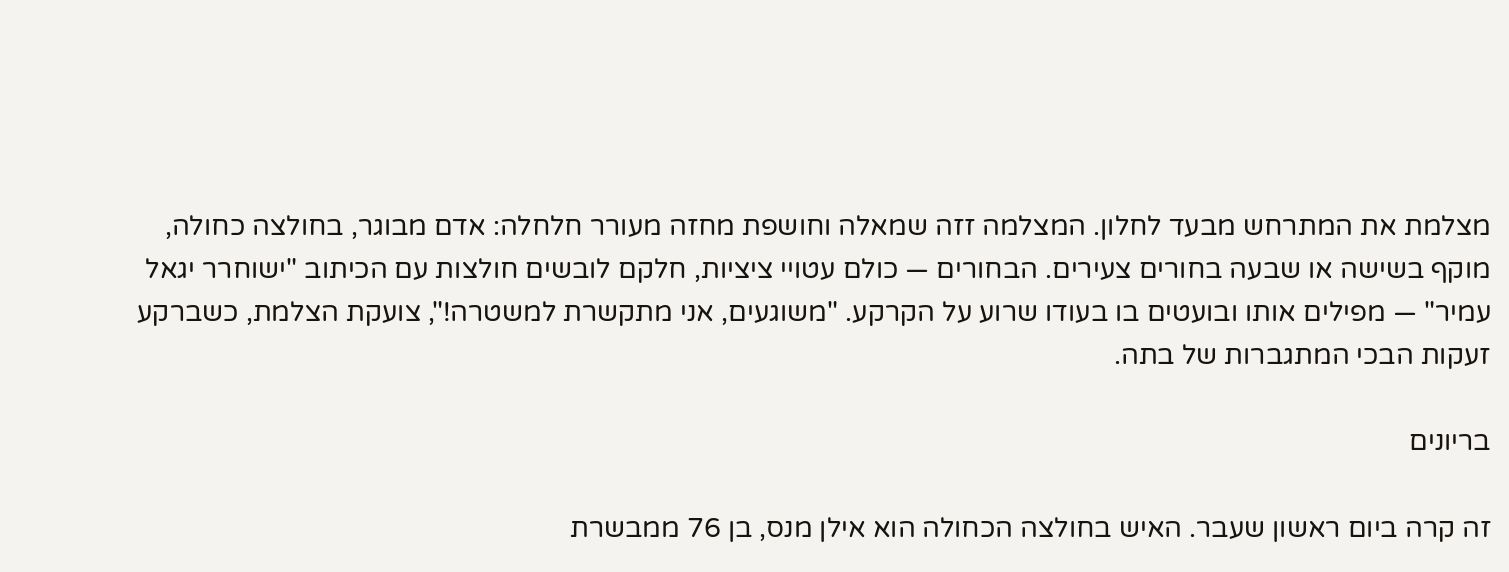מצלמת את המתרחש מבעד לחלון. המצלמה זזה שמאלה וחושפת מחזה מעורר חלחלה: אדם מבוגר, בחולצה כחולה, מוקף בשישה או שבעה בחורים צעירים. הבחורים — כולם עטויי ציציות, חלקם לובשים חולצות עם הכיתוב "ישוחרר יגאל עמיר" — מפילים אותו ובועטים בו בעודו שרוע על הקרקע. "משוגעים, אני מתקשרת למשטרה!", צועקת הצלמת, כשברקע זעקות הבכי המתגברות של בתה.

בריונים

זה קרה ביום ראשון שעבר. האיש בחולצה הכחולה הוא אילן מנס, בן 76 ממבשרת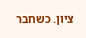ציון. כשחבר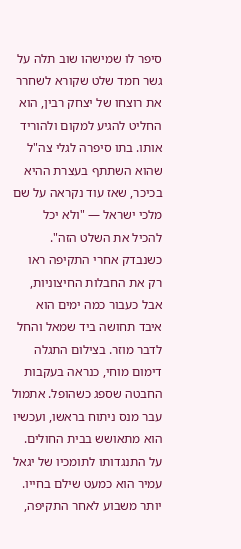סיפר לו שמישהו שוב תלה על גשר חמד שלט שקורא לשחרר את רוצחו של יצחק רבין, הוא החליט להגיע למקום ולהוריד אותו. בתו סיפרה לגלי צה"ל שהוא השתתף בעצרת ההיא בכיכר, שאז עוד נקראה על שם מלכי ישראל — "ולא יכל להכיל את השלט הזה". כשנבדק אחרי התקיפה ראו רק את החבלות החיצוניות, אבל כעבור כמה ימים הוא איבד תחושה ביד שמאל והחל לדבר מוזר. בצילום התגלה דימום מוחי, כנראה בעקבות החבטה שספג כשהופל. אתמול עבר מנס ניתוח בראשו, ועכשיו הוא מתאושש בבית החולים. על התנגדותו לתומכיו של יגאל עמיר הוא כמעט שילם בחייו.
יותר משבוע לאחר התקיפה,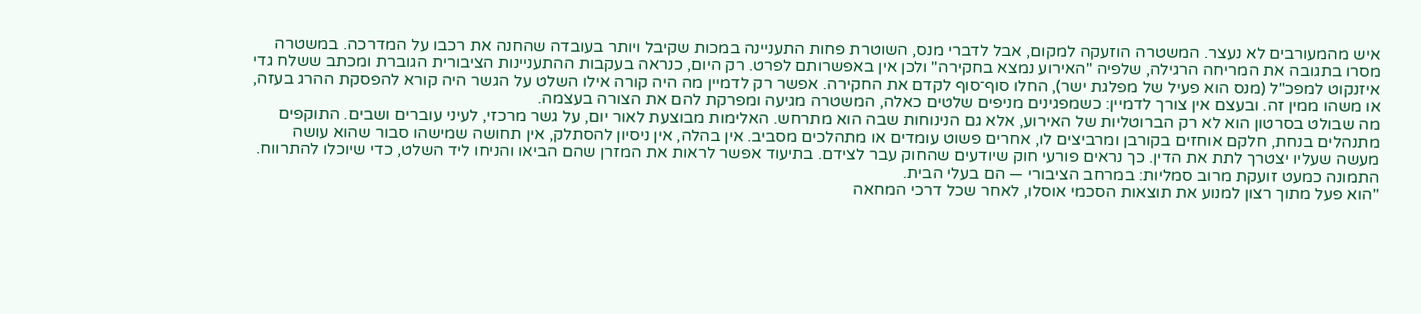איש מהמעורבים לא נעצר. המשטרה הוזעקה למקום, אבל לדברי מנס, השוטרת פחות התעניינה במכות שקיבל ויותר בעובדה שהחנה את רכבו על המדרכה. במשטרה מסרו בתגובה את המריחה הרגילה, שלפיה "האירוע נמצא בחקירה" ולכן אין באפשרותם לפרט. רק היום, כנראה בעקבות ההתעניינות הציבורית הגוברת ומכתב ששלח גדי איזנקוט למפכ"ל (מנס הוא פעיל של מפלגת ישר), החלו סוף־סוף לקדם את החקירה. אפשר רק לדמיין מה היה קורה אילו השלט על הגשר היה קורא להפסקת ההרג בעזה, או משהו ממין זה. ובעצם אין צורך לדמיין: כשמפגינים מניפים שלטים כאלה, המשטרה מגיעה ומפרקת להם את הצורה בעצמה.
מה שבולט בסרטון הוא לא רק הברוטליות של האירוע, אלא גם הנינוחות שבה הוא מתרחש. האלימות מבוצעת לאור יום, על גשר מרכזי, לעיני עוברים ושבים. התוקפים מתנהלים בנחת, חלקם אוחזים בקורבן ומרביצים לו, אחרים פשוט עומדים או מתהלכים מסביב. אין בהלה, אין ניסיון להסתלק, אין תחושה שמישהו סבור שהוא עושה מעשה שעליו יצטרך לתת את הדין. כך נראים פורעי חוק שיודעים שהחוק עבר לצידם. בתיעוד אפשר לראות את המזרן שהם הביאו והניחו ליד השלט, כדי שיוכלו להתרווח. התמונה כמעט זועקת מרוב סמליות: במרחב הציבורי — הם בעלי הבית.
"הוא פעל מתוך רצון למנוע את תוצאות הסכמי אוסלו, לאחר שכל דרכי המחאה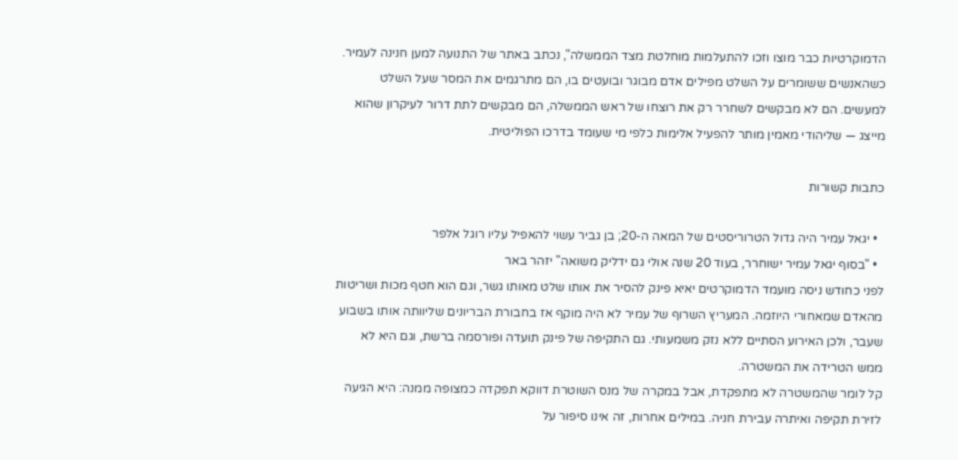הדמוקרטיות כבר מוצו וזכו להתעלמות מוחלטת מצד הממשלה", נכתב באתר של התנועה למען חנינה לעמיר. כשהאנשים ששומרים על השלט מפילים אדם מבוגר ובועטים בו, הם מתרגמים את המסר שעל השלט למעשים. הם לא מבקשים לשחרר רק את רוצחו של ראש הממשלה, הם מבקשים לתת דרור לעיקרון שהוא מייצג — שליהודי מאמין מותר להפעיל אלימות כלפי מי שעומד בדרכו הפוליטית.

כתבות קשורות

  • יגאל עמיר היה גדול הטרוריסטים של המאה ה-20; בן גביר עשוי להאפיל עליו רוגל אלפר
  • "בסוף יגאל עמיר ישוחרר, בעוד 20 שנה אולי גם ידליק משואה" יזהר באר
לפני כחודש ניסה מועמד הדמוקרטים יאיא פינק להסיר את אותו שלט מאותו גשר, וגם הוא חטף מכות ושריטות מהאדם שמאחורי היוזמה. המעריץ השרוף של עמיר לא היה מוקף אז בחבורת הבריונים שליוותה אותו בשבוע שעבר, ולכן האירוע הסתיים ללא נזק משמעותי. גם התקיפה של פינק תועדה ופורסמה ברשת, וגם היא לא ממש הטרידה את המשטרה.
קל לומר שהמשטרה לא מתפקדת, אבל במקרה של מנס השוטרת דווקא תפקדה כמצופה ממנה: היא הגיעה לזירת תקיפה ואיתרה עבירת חניה. במילים אחרות, זה אינו סיפור על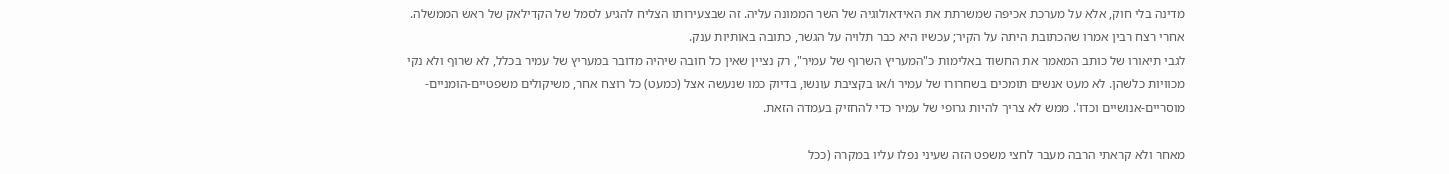מדינה בלי חוק, אלא על מערכת אכיפה שמשרתת את האידאולוגיה של השר הממונה עליה. זה שבצעירותו הצליח להגיע לסמל של הקדילאק של ראש הממשלה. אחרי רצח רבין אמרו שהכתובת היתה על הקיר; עכשיו היא כבר תלויה על הגשר, כתובה באותיות ענק.
לגבי תיאורו של כותב המאמר את החשוד באלימות כ"המעריץ השרוף של עמיר", רק נציין שאין כל חובה שיהיה מדובר במעריץ של עמיר בכלל, לא שרוף ולא נקי מכוויות כלשהן. לא מעט אנשים תומכים בשחרורו של עמיר ו/או בקציבת עונשו, בדיוק כמו שנעשה אצל (כמעט) כל רוצח אחר, משיקולים משפטיים-הומניים-מוסריים-אנושיים וכדו'. ממש לא צריך להיות גרופי של עמיר כדי להחזיק בעמדה הזאת.

מאחר ולא קראתי הרבה מעבר לחצי משפט הזה שעיני נפלו עליו במקרה (ככל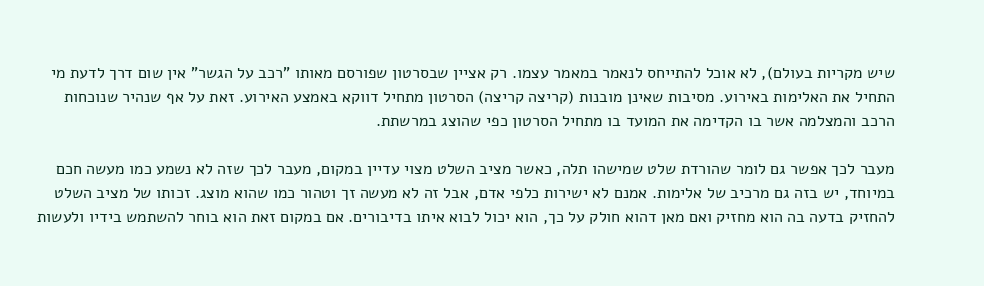שיש מקריות בעולם), לא אוכל להתייחס לנאמר במאמר עצמו. רק אציין שבסרטון שפורסם מאותו "רכב על הגשר" אין שום דרך לדעת מי התחיל את האלימות באירוע. מסיבות שאינן מובנות (קריצה קריצה) הסרטון מתחיל דווקא באמצע האירוע. זאת על אף שנהיר שנוכחות הרכב והמצלמה אשר בו הקדימה את המועד בו מתחיל הסרטון כפי שהוצג במרשתת.

מעבר לכך אפשר גם לומר שהורדת שלט שמישהו תלה, כאשר מציב השלט מצוי עדיין במקום, מעבר לכך שזה לא נשמע כמו מעשה חכם במיוחד, יש בזה גם מרכיב של אלימות. אמנם לא ישירות כלפי אדם, אבל זה לא מעשה זך וטהור כמו שהוא מוצג. זכותו של מציב השלט להחזיק בדעה בה הוא מחזיק ואם מאן דהוא חולק על כך, הוא יכול לבוא איתו בדיבורים. אם במקום זאת הוא בוחר להשתמש בידיו ולעשות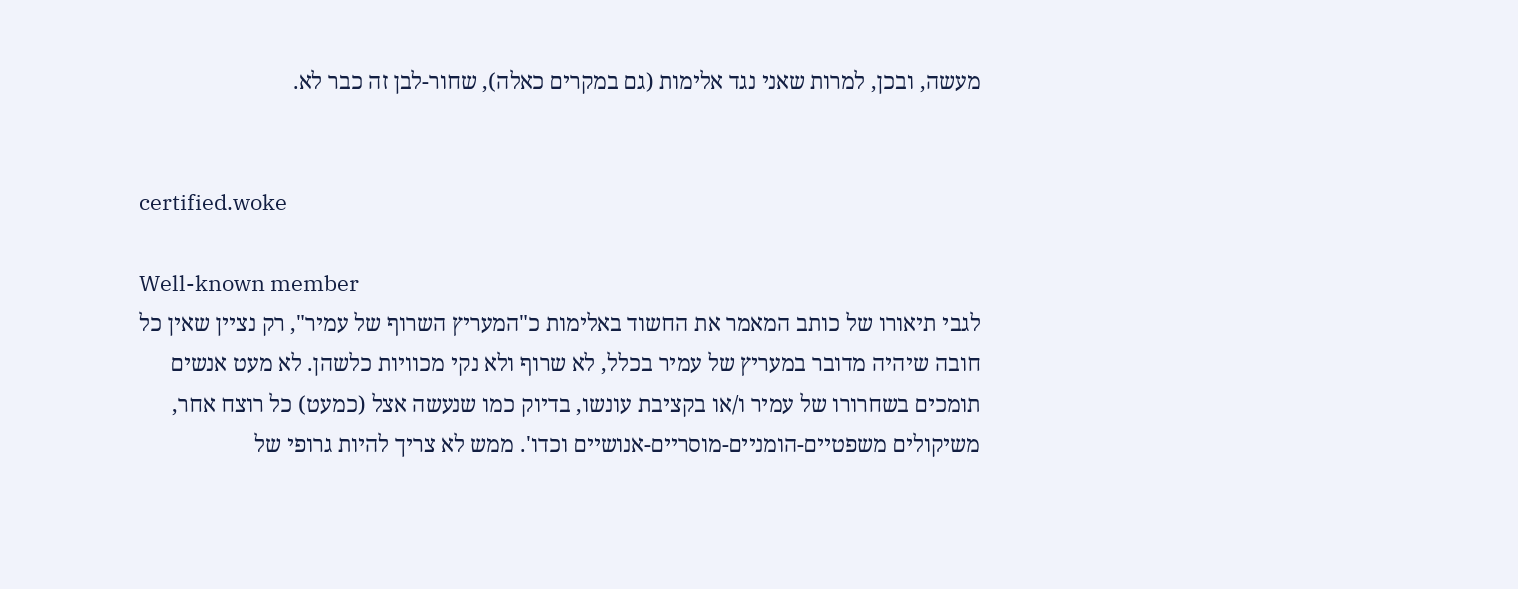מעשה, ובכן, למרות שאני נגד אלימות (גם במקרים כאלה), שחור-לבן זה כבר לא.


certified.woke

Well-known member
לגבי תיאורו של כותב המאמר את החשוד באלימות כ"המעריץ השרוף של עמיר", רק נציין שאין כל חובה שיהיה מדובר במעריץ של עמיר בכלל, לא שרוף ולא נקי מכוויות כלשהן. לא מעט אנשים תומכים בשחרורו של עמיר ו/או בקציבת עונשו, בדיוק כמו שנעשה אצל (כמעט) כל רוצח אחר, משיקולים משפטיים-הומניים-מוסריים-אנושיים וכדו'. ממש לא צריך להיות גרופי של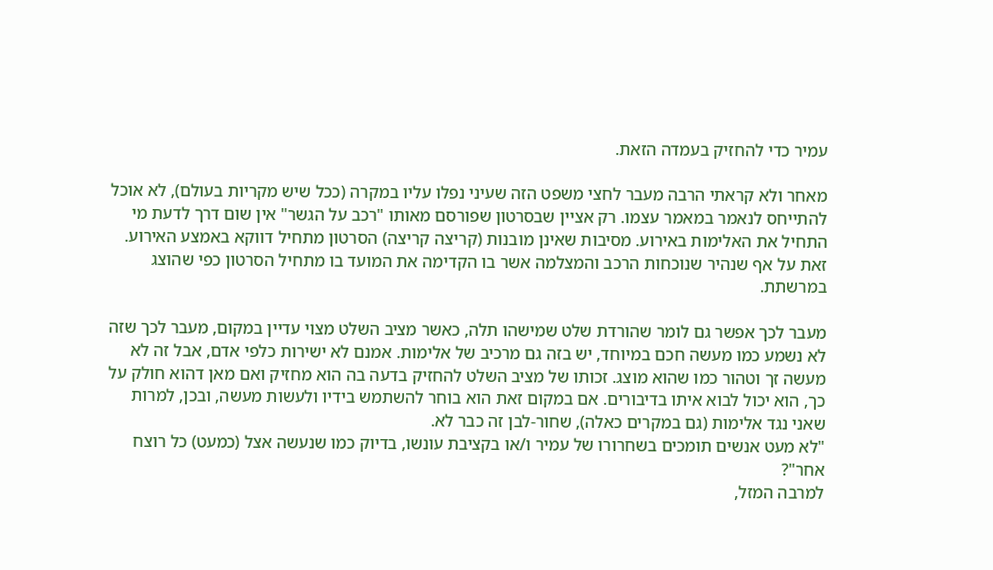עמיר כדי להחזיק בעמדה הזאת.

מאחר ולא קראתי הרבה מעבר לחצי משפט הזה שעיני נפלו עליו במקרה (ככל שיש מקריות בעולם), לא אוכל להתייחס לנאמר במאמר עצמו. רק אציין שבסרטון שפורסם מאותו "רכב על הגשר" אין שום דרך לדעת מי התחיל את האלימות באירוע. מסיבות שאינן מובנות (קריצה קריצה) הסרטון מתחיל דווקא באמצע האירוע. זאת על אף שנהיר שנוכחות הרכב והמצלמה אשר בו הקדימה את המועד בו מתחיל הסרטון כפי שהוצג במרשתת.

מעבר לכך אפשר גם לומר שהורדת שלט שמישהו תלה, כאשר מציב השלט מצוי עדיין במקום, מעבר לכך שזה לא נשמע כמו מעשה חכם במיוחד, יש בזה גם מרכיב של אלימות. אמנם לא ישירות כלפי אדם, אבל זה לא מעשה זך וטהור כמו שהוא מוצג. זכותו של מציב השלט להחזיק בדעה בה הוא מחזיק ואם מאן דהוא חולק על כך, הוא יכול לבוא איתו בדיבורים. אם במקום זאת הוא בוחר להשתמש בידיו ולעשות מעשה, ובכן, למרות שאני נגד אלימות (גם במקרים כאלה), שחור-לבן זה כבר לא.
"לא מעט אנשים תומכים בשחרורו של עמיר ו/או בקציבת עונשו, בדיוק כמו שנעשה אצל (כמעט) כל רוצח אחר"?
למרבה המזל,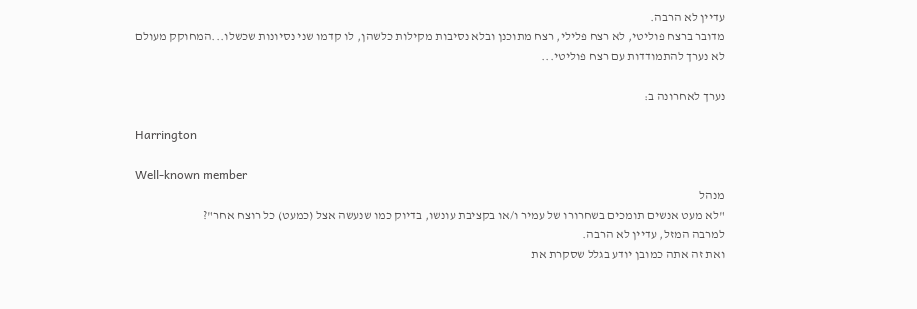עדיין לא הרבה.
מדובר ברצח פוליטי, לא רצח פלילי, רצח מתוכנן ובלא נסיבות מקילות כלשהן, לו קדמו שני נסיונות שכשלו...המחוקק מעולם לא נערך להתמודדות עם רצח פוליטי...

נערך לאחרונה ב:

Harrington

Well-known member
מנהל
"לא מעט אנשים תומכים בשחרורו של עמיר ו/או בקציבת עונשו, בדיוק כמו שנעשה אצל (כמעט) כל רוצח אחר"?
למרבה המזל, עדיין לא הרבה.
ואת זה אתה כמובן יודע בגלל שסקרת את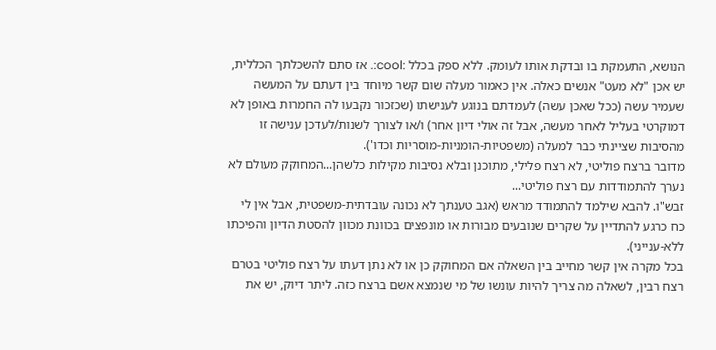הנושא, התעמקת בו ובדקת אותו לעומק. ללא ספק בכלל :cool:. אז סתם להשכלתך הכללית, יש אכן "לא מעט" אנשים כאלה. אין כאמור מעלה שום קשר מיוחד בין דעתם על המעשה שעמיר עשה (ככל שאכן עשה) לעמדתם בנוגע לענישתו (שכזכור נקבעו לה החמרות באופן לא דמוקרטי בעליל לאחר מעשה, אבל זה אולי דיון אחר) ו/או לצורך לשנות/לעדכן ענישה זו מהסיבות שציינתי כבר למעלה (משפטיות-הומניות-מוסריות וכדו').
מדובר ברצח פוליטי, לא רצח פלילי, מתוכנן ובלא נסיבות מקילות כלשהן...המחוקק מעולם לא נערך להתמודדות עם רצח פוליטי...
זבש"ו. להבא שילמד להתמודד מראש (אגב טענתך לא נכונה עובדתית-משפטית, אבל אין לי כח כרגע להתדיין על שקרים שנובעים מבורות או מונפצים בכוונת מכוון להסטת הדיון והפיכתו ללא-ענייני).
בכל מקרה אין קשר מחייב בין השאלה אם המחוקק כן או לא נתן דעתו על רצח פוליטי בטרם רצח רבין, לשאלה מה צריך להיות עונשו של מי שנמצא אשם ברצח כזה. ליתר דיוק, יש את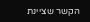הקשר שציינת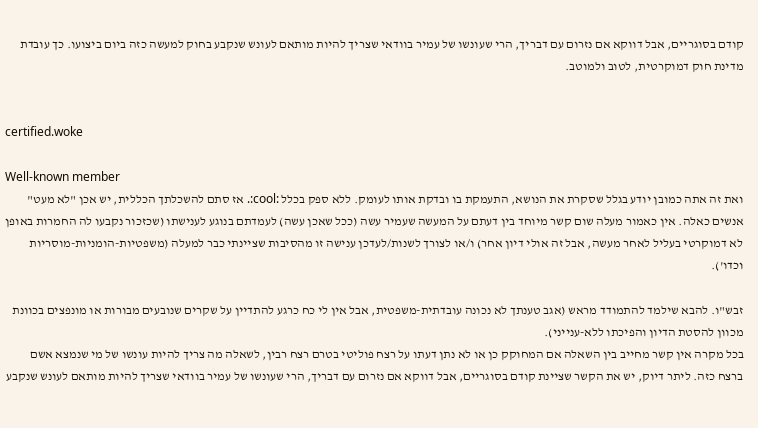קודם בסוגריים, אבל דווקא אם נזרום עם דבריך, הרי שעונשו של עמיר בוודאי שצריך להיות מותאם לעונש שנקבע בחוק למעשה כזה ביום ביצועו. כך עובדת מדינת חוק דמוקרטית, לטוב ולמוטב.


certified.woke

Well-known member
ואת זה אתה כמובן יודע בגלל שסקרת את הנושא, התעמקת בו ובדקת אותו לעומק. ללא ספק בכלל :cool:. אז סתם להשכלתך הכללית, יש אכן "לא מעט" אנשים כאלה. אין כאמור מעלה שום קשר מיוחד בין דעתם על המעשה שעמיר עשה (ככל שאכן עשה) לעמדתם בנוגע לענישתו (שכזכור נקבעו לה החמרות באופן לא דמוקרטי בעליל לאחר מעשה, אבל זה אולי דיון אחר) ו/או לצורך לשנות/לעדכן ענישה זו מהסיבות שציינתי כבר למעלה (משפטיות-הומניות-מוסריות וכדו').

זבש"ו. להבא שילמד להתמודד מראש (אגב טענתך לא נכונה עובדתית-משפטית, אבל אין לי כח כרגע להתדיין על שקרים שנובעים מבורות או מונפצים בכוונת מכוון להסטת הדיון והפיכתו ללא-ענייני).
בכל מקרה אין קשר מחייב בין השאלה אם המחוקק כן או לא נתן דעתו על רצח פוליטי בטרם רצח רבין, לשאלה מה צריך להיות עונשו של מי שנמצא אשם ברצח כזה. ליתר דיוק, יש את הקשר שציינת קודם בסוגריים, אבל דווקא אם נזרום עם דבריך, הרי שעונשו של עמיר בוודאי שצריך להיות מותאם לעונש שנקבע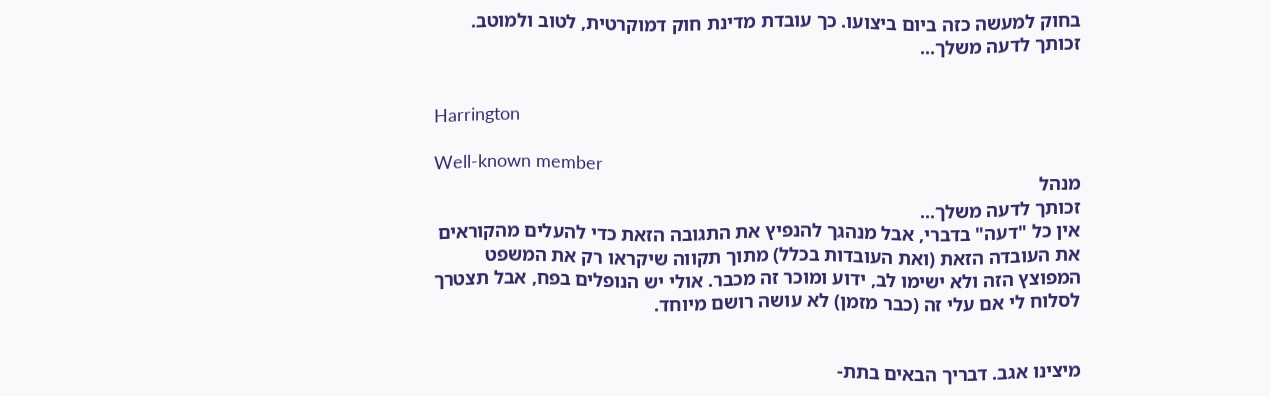בחוק למעשה כזה ביום ביצועו. כך עובדת מדינת חוק דמוקרטית, לטוב ולמוטב.
זכותך לדעה משלך...


Harrington

Well-known member
מנהל
זכותך לדעה משלך...
אין כל "דעה" בדברי, אבל מנהגך להנפיץ את התגובה הזאת כדי להעלים מהקוראים את העובדה הזאת (ואת העובדות בכלל) מתוך תקווה שיקראו רק את המשפט המפוצץ הזה ולא ישימו לב, ידוע ומוכר זה מכבר. אולי יש הנופלים בפח, אבל תצטרך לסלוח לי אם עלי זה (כבר מזמן) לא עושה רושם מיוחד.


מיצינו אגב. דבריך הבאים בתת-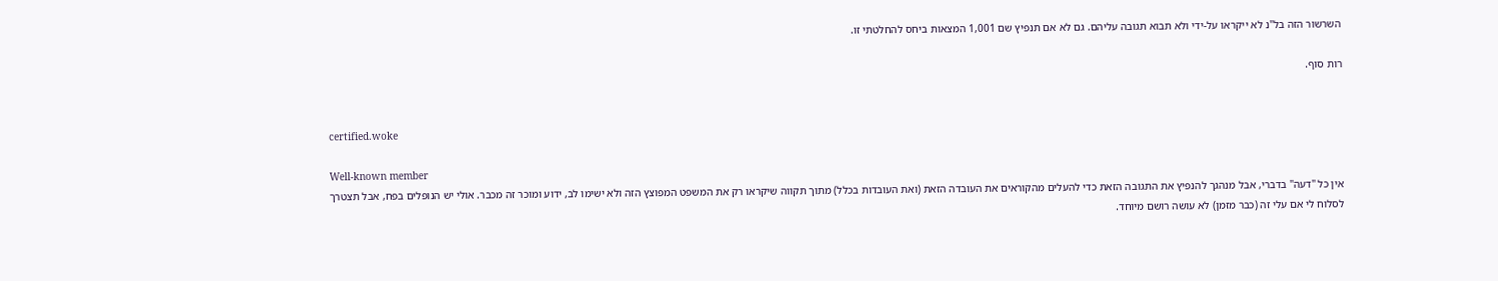השרשור הזה בל"נ לא ייקראו על-ידי ולא תבוא תגובה עליהם. גם לא אם תנפיץ שם 1,001 המצאות ביחס להחלטתי זו.

רות סוף.


certified.woke

Well-known member
אין כל "דעה" בדברי, אבל מנהגך להנפיץ את התגובה הזאת כדי להעלים מהקוראים את העובדה הזאת (ואת העובדות בכלל) מתוך תקווה שיקראו רק את המשפט המפוצץ הזה ולא ישימו לב, ידוע ומוכר זה מכבר. אולי יש הנופלים בפח, אבל תצטרך לסלוח לי אם עלי זה (כבר מזמן) לא עושה רושם מיוחד.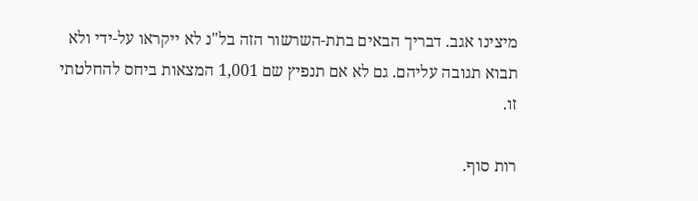מיצינו אגב. דבריך הבאים בתת-השרשור הזה בל"נ לא ייקראו על-ידי ולא תבוא תגובה עליהם. גם לא אם תנפיץ שם 1,001 המצאות ביחס להחלטתי זו.

רות סוף.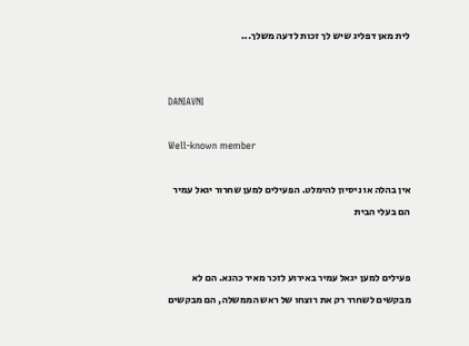לית מאן דפליג שיש לך זכות לדעה משלך...


DANIAVNI

Well-known member

אין בהלה או ניסיון להימלט. הפעילים למען שחרור יגאל עמיר הם בעלי הבית


פעילים למען יגאל עמיר באירוע לזכר מאיר כהנא. הם לא מבקשים לשחרר רק את רוצחו של ראש הממשלה, הם מבקשים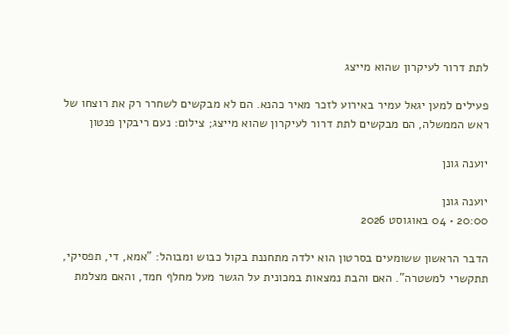לתת דרור לעיקרון שהוא מייצג

פעילים למען יגאל עמיר באירוע לזכר מאיר כהנא. הם לא מבקשים לשחרר רק את רוצחו של ראש הממשלה, הם מבקשים לתת דרור לעיקרון שהוא מייצג; צילום: נעם ריבקין פנטון

יוענה גונן

יוענה גונן
20:00 • 04 באוגוסט 2026

הדבר הראשון ששומעים בסרטון הוא ילדה מתחננת בקול כבוש ומבוהל: "אמא, די, תפסיקי, תתקשרי למשטרה". האם והבת נמצאות במכונית על הגשר מעל מחלף חמד, והאם מצלמת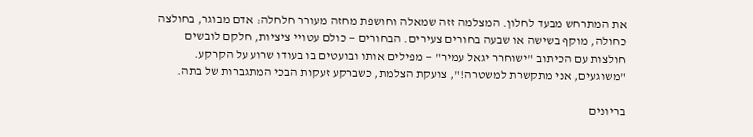את המתרחש מבעד לחלון. המצלמה זזה שמאלה וחושפת מחזה מעורר חלחלה: אדם מבוגר, בחולצה כחולה, מוקף בשישה או שבעה בחורים צעירים. הבחורים — כולם עטויי ציציות, חלקם לובשים חולצות עם הכיתוב "ישוחרר יגאל עמיר" — מפילים אותו ובועטים בו בעודו שרוע על הקרקע. "משוגעים, אני מתקשרת למשטרה!", צועקת הצלמת, כשברקע זעקות הבכי המתגברות של בתה.

בריונים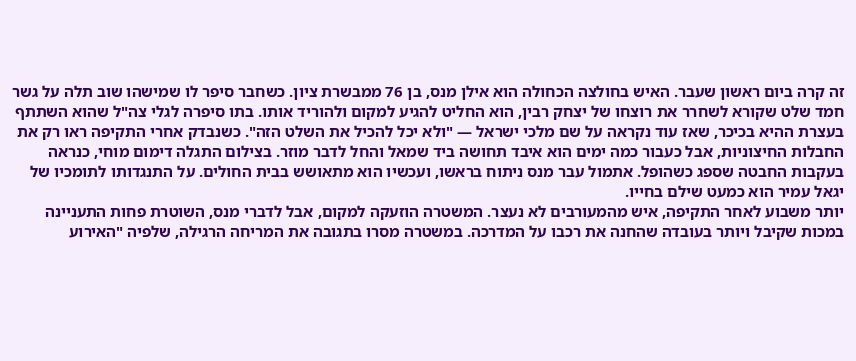זה קרה ביום ראשון שעבר. האיש בחולצה הכחולה הוא אילן מנס, בן 76 ממבשרת ציון. כשחבר סיפר לו שמישהו שוב תלה על גשר חמד שלט שקורא לשחרר את רוצחו של יצחק רבין, הוא החליט להגיע למקום ולהוריד אותו. בתו סיפרה לגלי צה"ל שהוא השתתף בעצרת ההיא בכיכר, שאז עוד נקראה על שם מלכי ישראל — "ולא יכל להכיל את השלט הזה". כשנבדק אחרי התקיפה ראו רק את החבלות החיצוניות, אבל כעבור כמה ימים הוא איבד תחושה ביד שמאל והחל לדבר מוזר. בצילום התגלה דימום מוחי, כנראה בעקבות החבטה שספג כשהופל. אתמול עבר מנס ניתוח בראשו, ועכשיו הוא מתאושש בבית החולים. על התנגדותו לתומכיו של יגאל עמיר הוא כמעט שילם בחייו.
יותר משבוע לאחר התקיפה, איש מהמעורבים לא נעצר. המשטרה הוזעקה למקום, אבל לדברי מנס, השוטרת פחות התעניינה במכות שקיבל ויותר בעובדה שהחנה את רכבו על המדרכה. במשטרה מסרו בתגובה את המריחה הרגילה, שלפיה "האירוע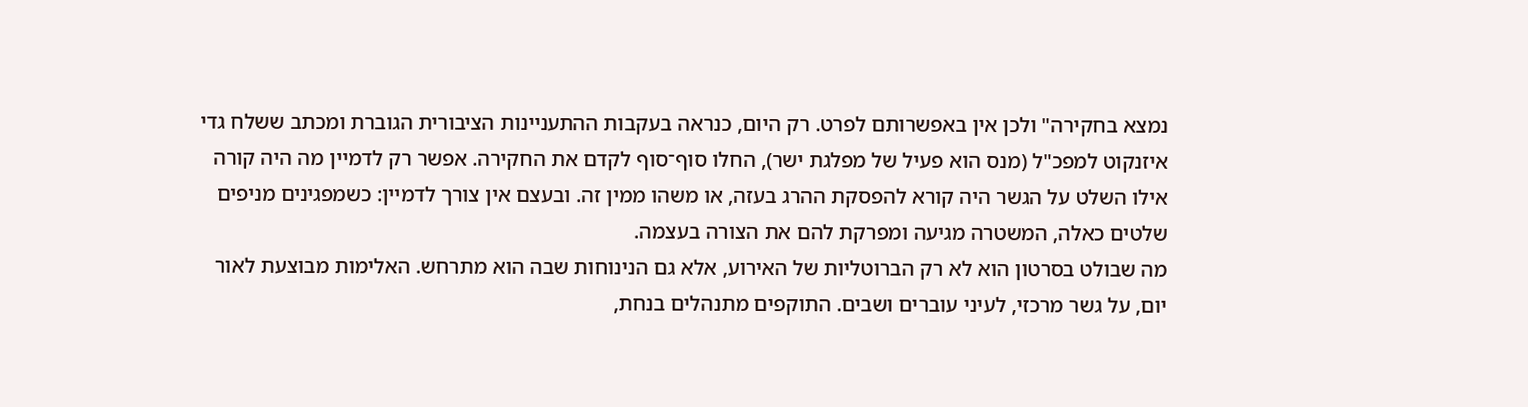נמצא בחקירה" ולכן אין באפשרותם לפרט. רק היום, כנראה בעקבות ההתעניינות הציבורית הגוברת ומכתב ששלח גדי איזנקוט למפכ"ל (מנס הוא פעיל של מפלגת ישר), החלו סוף־סוף לקדם את החקירה. אפשר רק לדמיין מה היה קורה אילו השלט על הגשר היה קורא להפסקת ההרג בעזה, או משהו ממין זה. ובעצם אין צורך לדמיין: כשמפגינים מניפים שלטים כאלה, המשטרה מגיעה ומפרקת להם את הצורה בעצמה.
מה שבולט בסרטון הוא לא רק הברוטליות של האירוע, אלא גם הנינוחות שבה הוא מתרחש. האלימות מבוצעת לאור יום, על גשר מרכזי, לעיני עוברים ושבים. התוקפים מתנהלים בנחת,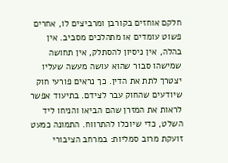חלקם אוחזים בקורבן ומרביצים לו, אחרים פשוט עומדים או מתהלכים מסביב. אין בהלה, אין ניסיון להסתלק, אין תחושה שמישהו סבור שהוא עושה מעשה שעליו יצטרך לתת את הדין. כך נראים פורעי חוק שיודעים שהחוק עבר לצידם. בתיעוד אפשר לראות את המזרן שהם הביאו והניחו ליד השלט, כדי שיוכלו להתרווח. התמונה כמעט זועקת מרוב סמליות: במרחב הציבורי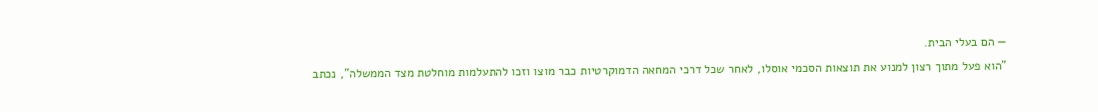— הם בעלי הבית.
"הוא פעל מתוך רצון למנוע את תוצאות הסכמי אוסלו, לאחר שכל דרכי המחאה הדמוקרטיות כבר מוצו וזכו להתעלמות מוחלטת מצד הממשלה", נכתב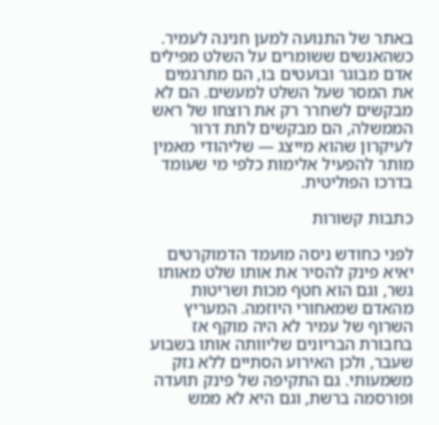באתר של התנועה למען חנינה לעמיר. כשהאנשים ששומרים על השלט מפילים אדם מבוגר ובועטים בו, הם מתרגמים את המסר שעל השלט למעשים. הם לא מבקשים לשחרר רק את רוצחו של ראש הממשלה, הם מבקשים לתת דרור לעיקרון שהוא מייצג — שליהודי מאמין מותר להפעיל אלימות כלפי מי שעומד בדרכו הפוליטית.

כתבות קשורות

לפני כחודש ניסה מועמד הדמוקרטים יאיא פינק להסיר את אותו שלט מאותו גשר, וגם הוא חטף מכות ושריטות מהאדם שמאחורי היוזמה. המעריץ השרוף של עמיר לא היה מוקף אז בחבורת הבריונים שליוותה אותו בשבוע שעבר, ולכן האירוע הסתיים ללא נזק משמעותי. גם התקיפה של פינק תועדה ופורסמה ברשת, וגם היא לא ממש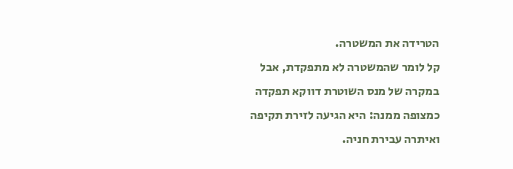הטרידה את המשטרה.
קל לומר שהמשטרה לא מתפקדת, אבל במקרה של מנס השוטרת דווקא תפקדה כמצופה ממנה: היא הגיעה לזירת תקיפה ואיתרה עבירת חניה.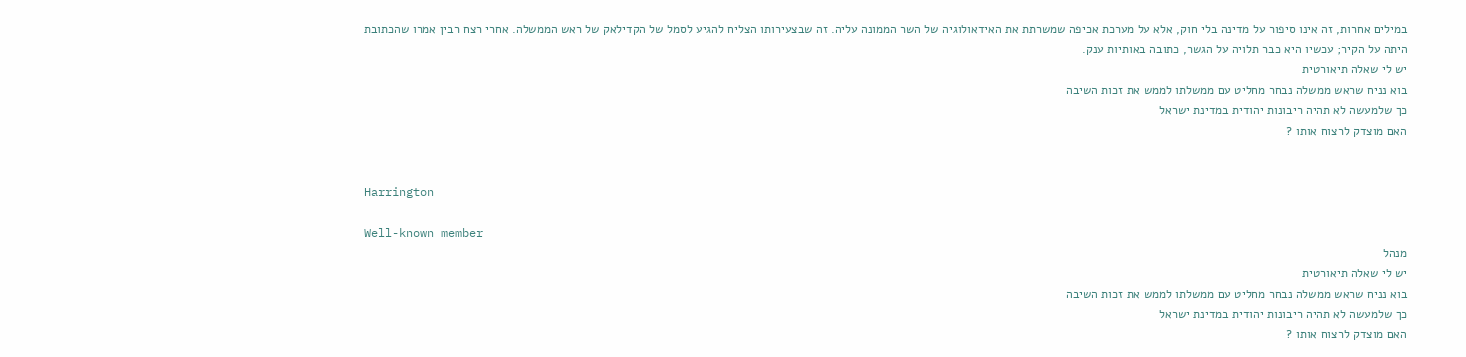במילים אחרות, זה אינו סיפור על מדינה בלי חוק, אלא על מערכת אכיפה שמשרתת את האידאולוגיה של השר הממונה עליה. זה שבצעירותו הצליח להגיע לסמל של הקדילאק של ראש הממשלה. אחרי רצח רבין אמרו שהכתובת היתה על הקיר; עכשיו היא כבר תלויה על הגשר, כתובה באותיות ענק.
יש לי שאלה תיאורטית
בוא נניח שראש ממשלה נבחר מחליט עם ממשלתו לממש את זכות השיבה
כך שלמעשה לא תהיה ריבונות יהודית במדינת ישראל
האם מוצדק לרצוח אותו ?


Harrington

Well-known member
מנהל
יש לי שאלה תיאורטית
בוא נניח שראש ממשלה נבחר מחליט עם ממשלתו לממש את זכות השיבה
כך שלמעשה לא תהיה ריבונות יהודית במדינת ישראל
האם מוצדק לרצוח אותו ?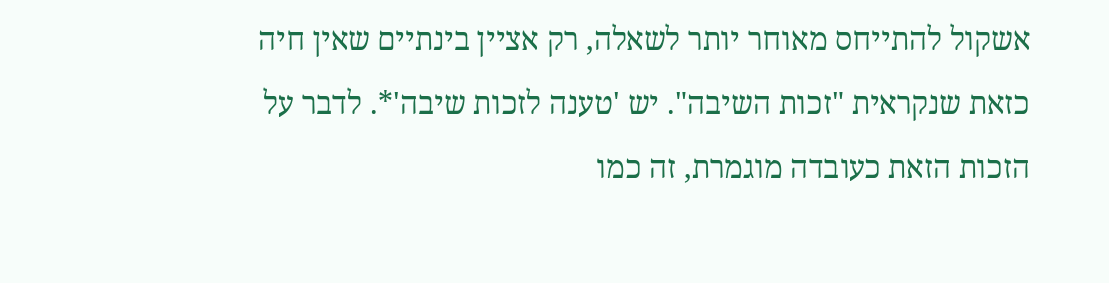אשקול להתייחס מאוחר יותר לשאלה, רק אציין בינתיים שאין חיה כזאת שנקראית "זכות השיבה". יש 'טענה לזכות שיבה'*. לדבר על הזכות הזאת כעובדה מוגמרת, זה כמו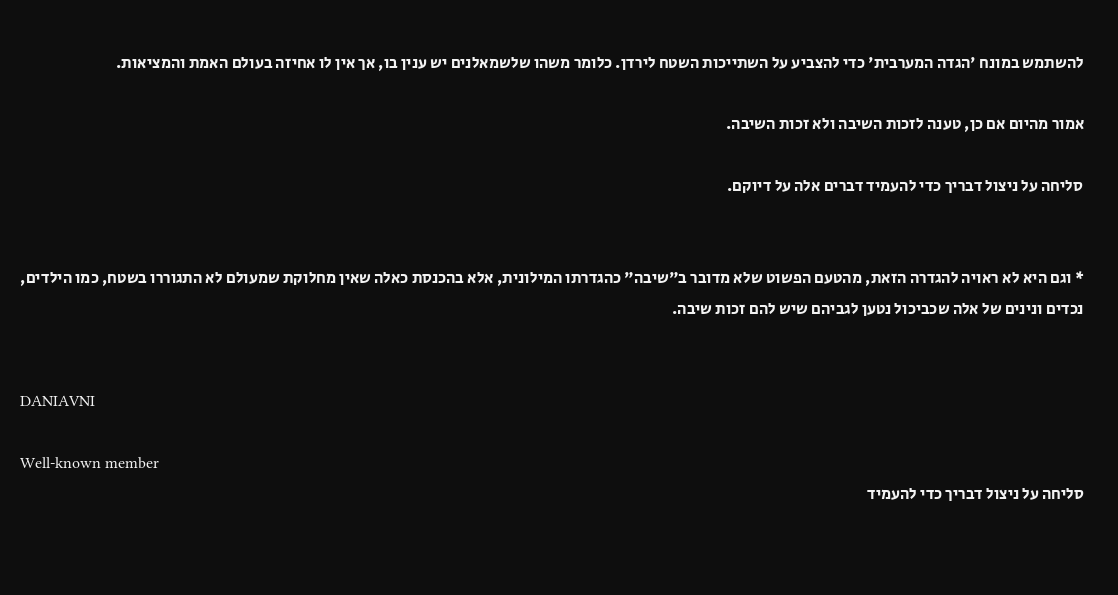להשתמש במונח 'הגדה המערבית' כדי להצביע על השתייכות השטח לירדן. כלומר משהו שלשמאלנים יש ענין בו, אך אין לו אחיזה בעולם האמת והמציאות.

אמור מהיום אם כן, טענה לזכות השיבה ולא זכות השיבה.

סליחה על ניצול דבריך כדי להעמיד דברים אלה על דיוקם.


* וגם היא לא ראויה להגדרה הזאת, מהטעם הפשוט שלא מדובר ב"שיבה" כהגדרתו המילונית, אלא בהכנסת כאלה שאין מחלוקת שמעולם לא התגוררו בשטח, כמו הילדים, נכדים ונינים של אלה שכביכול נטען לגביהם שיש להם זכות שיבה.


DANIAVNI

Well-known member
סליחה על ניצול דבריך כדי להעמיד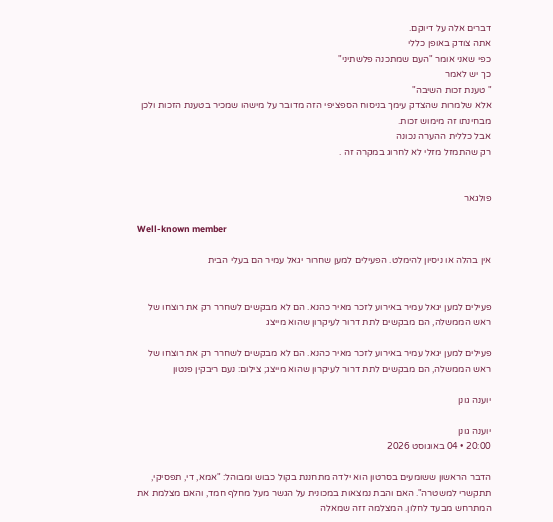דברים אלה על דיוקם.
אתה צודק באופן כללי
כפי שאני אומר "העם שמתכנה פלשתיני"
כך יש לאמר
" טענת זכות השיבה"
אלא שלמרות שהצדק עימך בניסוח הספציפי הזה מדובר על מישהו שמכיר בטענת הזכות ולכן מבחינתו זה מימוש זכות.
אבל כללית ההערה נכונה
רק שהתמזל מזלי לא לחרוג במקרה זה .


פולגאר

Well-known member

אין בהלה או ניסיון להימלט. הפעילים למען שחרור יגאל עמיר הם בעלי הבית


פעילים למען יגאל עמיר באירוע לזכר מאיר כהנא. הם לא מבקשים לשחרר רק את רוצחו של ראש הממשלה, הם מבקשים לתת דרור לעיקרון שהוא מייצג

פעילים למען יגאל עמיר באירוע לזכר מאיר כהנא. הם לא מבקשים לשחרר רק את רוצחו של ראש הממשלה, הם מבקשים לתת דרור לעיקרון שהוא מייצג; צילום: נעם ריבקין פנטון

יוענה גונן

יוענה גונן
20:00 • 04 באוגוסט 2026

הדבר הראשון ששומעים בסרטון הוא ילדה מתחננת בקול כבוש ומבוהל: "אמא, די, תפסיקי, תתקשרי למשטרה". האם והבת נמצאות במכונית על הגשר מעל מחלף חמד, והאם מצלמת את המתרחש מבעד לחלון. המצלמה זזה שמאלה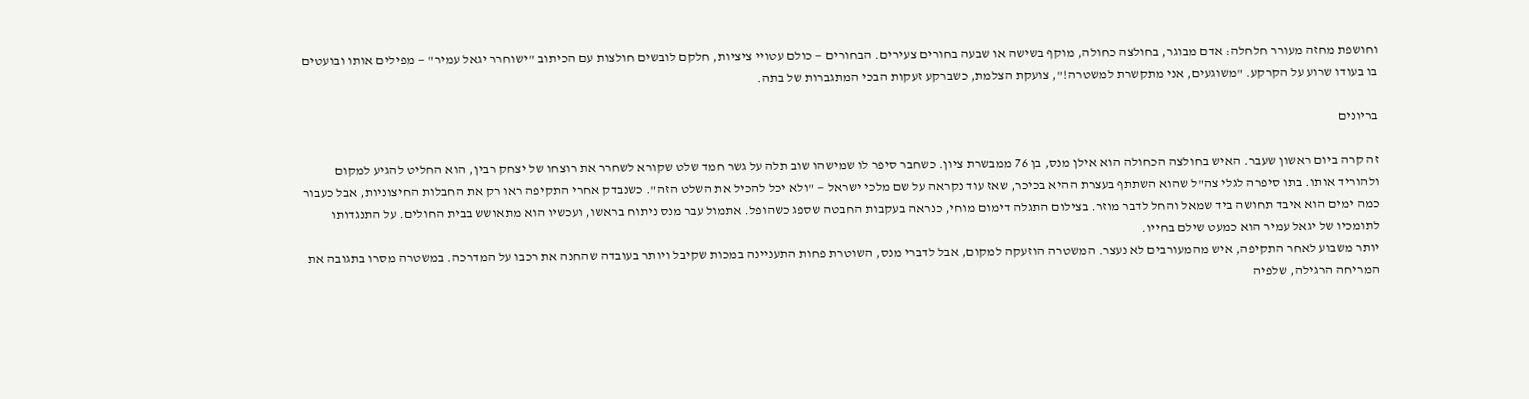וחושפת מחזה מעורר חלחלה: אדם מבוגר, בחולצה כחולה, מוקף בשישה או שבעה בחורים צעירים. הבחורים — כולם עטויי ציציות, חלקם לובשים חולצות עם הכיתוב "ישוחרר יגאל עמיר" — מפילים אותו ובועטים בו בעודו שרוע על הקרקע. "משוגעים, אני מתקשרת למשטרה!", צועקת הצלמת, כשברקע זעקות הבכי המתגברות של בתה.

בריונים

זה קרה ביום ראשון שעבר. האיש בחולצה הכחולה הוא אילן מנס, בן 76 ממבשרת ציון. כשחבר סיפר לו שמישהו שוב תלה על גשר חמד שלט שקורא לשחרר את רוצחו של יצחק רבין, הוא החליט להגיע למקום ולהוריד אותו. בתו סיפרה לגלי צה"ל שהוא השתתף בעצרת ההיא בכיכר, שאז עוד נקראה על שם מלכי ישראל — "ולא יכל להכיל את השלט הזה". כשנבדק אחרי התקיפה ראו רק את החבלות החיצוניות, אבל כעבור כמה ימים הוא איבד תחושה ביד שמאל והחל לדבר מוזר. בצילום התגלה דימום מוחי, כנראה בעקבות החבטה שספג כשהופל. אתמול עבר מנס ניתוח בראשו, ועכשיו הוא מתאושש בבית החולים. על התנגדותו לתומכיו של יגאל עמיר הוא כמעט שילם בחייו.
יותר משבוע לאחר התקיפה, איש מהמעורבים לא נעצר. המשטרה הוזעקה למקום, אבל לדברי מנס, השוטרת פחות התעניינה במכות שקיבל ויותר בעובדה שהחנה את רכבו על המדרכה. במשטרה מסרו בתגובה את המריחה הרגילה, שלפיה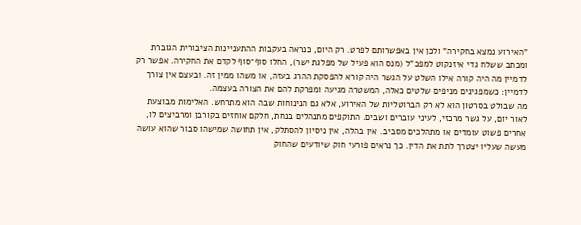"האירוע נמצא בחקירה" ולכן אין באפשרותם לפרט. רק היום, כנראה בעקבות ההתעניינות הציבורית הגוברת ומכתב ששלח גדי איזנקוט למפכ"ל (מנס הוא פעיל של מפלגת ישר), החלו סוף־סוף לקדם את החקירה. אפשר רק לדמיין מה היה קורה אילו השלט על הגשר היה קורא להפסקת ההרג בעזה, או משהו ממין זה. ובעצם אין צורך לדמיין: כשמפגינים מניפים שלטים כאלה, המשטרה מגיעה ומפרקת להם את הצורה בעצמה.
מה שבולט בסרטון הוא לא רק הברוטליות של האירוע, אלא גם הנינוחות שבה הוא מתרחש. האלימות מבוצעת לאור יום, על גשר מרכזי, לעיני עוברים ושבים. התוקפים מתנהלים בנחת, חלקם אוחזים בקורבן ומרביצים לו, אחרים פשוט עומדים או מתהלכים מסביב. אין בהלה, אין ניסיון להסתלק, אין תחושה שמישהו סבור שהוא עושה מעשה שעליו יצטרך לתת את הדין. כך נראים פורעי חוק שיודעים שהחוק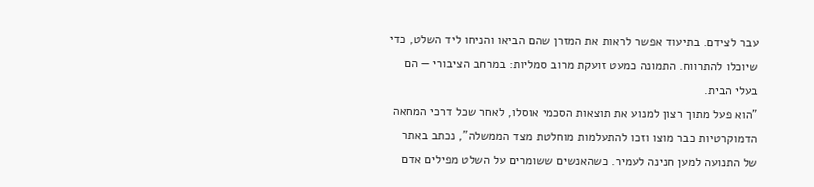עבר לצידם. בתיעוד אפשר לראות את המזרן שהם הביאו והניחו ליד השלט, כדי שיוכלו להתרווח. התמונה כמעט זועקת מרוב סמליות: במרחב הציבורי — הם בעלי הבית.
"הוא פעל מתוך רצון למנוע את תוצאות הסכמי אוסלו, לאחר שכל דרכי המחאה הדמוקרטיות כבר מוצו וזכו להתעלמות מוחלטת מצד הממשלה", נכתב באתר של התנועה למען חנינה לעמיר. כשהאנשים ששומרים על השלט מפילים אדם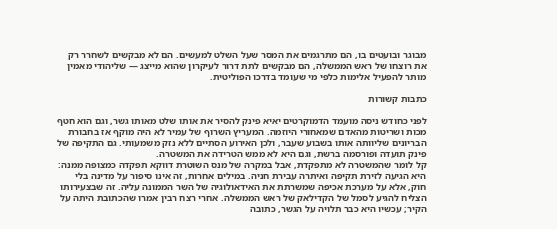מבוגר ובועטים בו, הם מתרגמים את המסר שעל השלט למעשים. הם לא מבקשים לשחרר רק את רוצחו של ראש הממשלה, הם מבקשים לתת דרור לעיקרון שהוא מייצג — שליהודי מאמין מותר להפעיל אלימות כלפי מי שעומד בדרכו הפוליטית.

כתבות קשורות

לפני כחודש ניסה מועמד הדמוקרטים יאיא פינק להסיר את אותו שלט מאותו גשר, וגם הוא חטף מכות ושריטות מהאדם שמאחורי היוזמה. המעריץ השרוף של עמיר לא היה מוקף אז בחבורת הבריונים שליוותה אותו בשבוע שעבר, ולכן האירוע הסתיים ללא נזק משמעותי. גם התקיפה של פינק תועדה ופורסמה ברשת, וגם היא לא ממש הטרידה את המשטרה.
קל לומר שהמשטרה לא מתפקדת, אבל במקרה של מנס השוטרת דווקא תפקדה כמצופה ממנה: היא הגיעה לזירת תקיפה ואיתרה עבירת חניה. במילים אחרות, זה אינו סיפור על מדינה בלי חוק, אלא על מערכת אכיפה שמשרתת את האידאולוגיה של השר הממונה עליה. זה שבצעירותו הצליח להגיע לסמל של הקדילאק של ראש הממשלה. אחרי רצח רבין אמרו שהכתובת היתה על הקיר; עכשיו היא כבר תלויה על הגשר, כתובה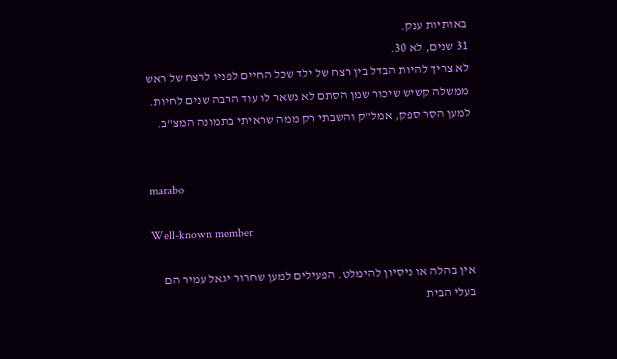באותיות ענק.
31 שנים, לא 30.
לא צריך להיות הבדל בין רצח של ילד שכל החיים לפניו לרצח של ראש ממשלה קשיש שיכור שמן הסתם לא נשאר לו עוד הרבה שנים לחיות.
למען הסר ספק, אמל"ק והשבתי רק ממה שראיתי בתמונה המצ"ב.


marabo

Well-known member

אין בהלה או ניסיון להימלט. הפעילים למען שחרור יגאל עמיר הם בעלי הבית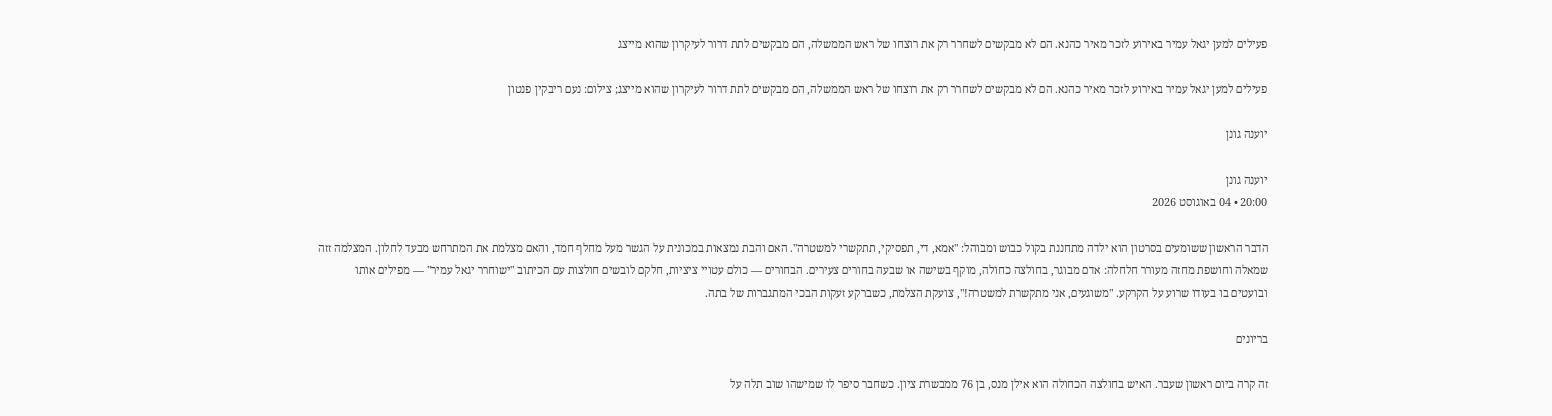פעילים למען יגאל עמיר באירוע לזכר מאיר כהנא. הם לא מבקשים לשחרר רק את רוצחו של ראש הממשלה, הם מבקשים לתת דרור לעיקרון שהוא מייצג

פעילים למען יגאל עמיר באירוע לזכר מאיר כהנא. הם לא מבקשים לשחרר רק את רוצחו של ראש הממשלה, הם מבקשים לתת דרור לעיקרון שהוא מייצג; צילום: נעם ריבקין פנטון

יוענה גונן

יוענה גונן
20:00 • 04 באוגוסט 2026

הדבר הראשון ששומעים בסרטון הוא ילדה מתחננת בקול כבוש ומבוהל: "אמא, די, תפסיקי, תתקשרי למשטרה". האם והבת נמצאות במכונית על הגשר מעל מחלף חמד, והאם מצלמת את המתרחש מבעד לחלון. המצלמה זזה שמאלה וחושפת מחזה מעורר חלחלה: אדם מבוגר, בחולצה כחולה, מוקף בשישה או שבעה בחורים צעירים. הבחורים — כולם עטויי ציציות, חלקם לובשים חולצות עם הכיתוב "ישוחרר יגאל עמיר" — מפילים אותו ובועטים בו בעודו שרוע על הקרקע. "משוגעים, אני מתקשרת למשטרה!", צועקת הצלמת, כשברקע זעקות הבכי המתגברות של בתה.

בריונים

זה קרה ביום ראשון שעבר. האיש בחולצה הכחולה הוא אילן מנס, בן 76 ממבשרת ציון. כשחבר סיפר לו שמישהו שוב תלה על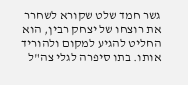גשר חמד שלט שקורא לשחרר את רוצחו של יצחק רבין, הוא החליט להגיע למקום ולהוריד אותו. בתו סיפרה לגלי צה"ל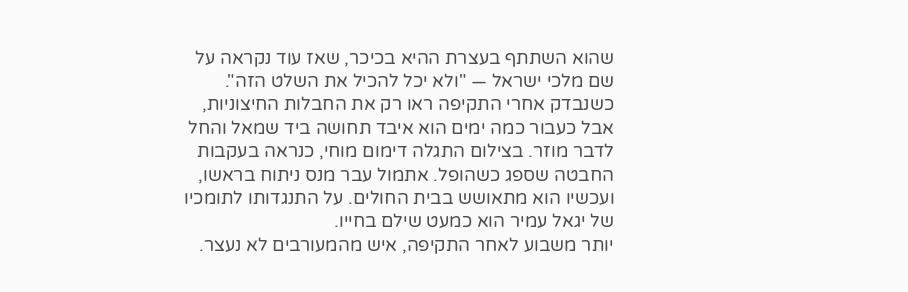שהוא השתתף בעצרת ההיא בכיכר, שאז עוד נקראה על שם מלכי ישראל — "ולא יכל להכיל את השלט הזה". כשנבדק אחרי התקיפה ראו רק את החבלות החיצוניות, אבל כעבור כמה ימים הוא איבד תחושה ביד שמאל והחל לדבר מוזר. בצילום התגלה דימום מוחי, כנראה בעקבות החבטה שספג כשהופל. אתמול עבר מנס ניתוח בראשו, ועכשיו הוא מתאושש בבית החולים. על התנגדותו לתומכיו של יגאל עמיר הוא כמעט שילם בחייו.
יותר משבוע לאחר התקיפה, איש מהמעורבים לא נעצר.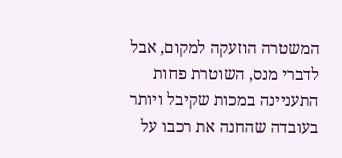המשטרה הוזעקה למקום, אבל לדברי מנס, השוטרת פחות התעניינה במכות שקיבל ויותר בעובדה שהחנה את רכבו על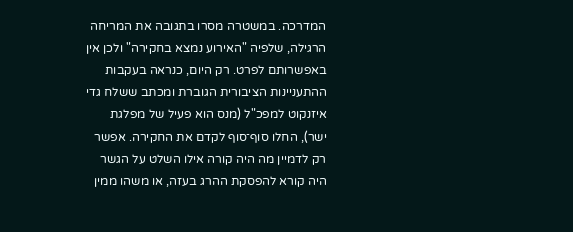המדרכה. במשטרה מסרו בתגובה את המריחה הרגילה, שלפיה "האירוע נמצא בחקירה" ולכן אין באפשרותם לפרט. רק היום, כנראה בעקבות ההתעניינות הציבורית הגוברת ומכתב ששלח גדי איזנקוט למפכ"ל (מנס הוא פעיל של מפלגת ישר), החלו סוף־סוף לקדם את החקירה. אפשר רק לדמיין מה היה קורה אילו השלט על הגשר היה קורא להפסקת ההרג בעזה, או משהו ממין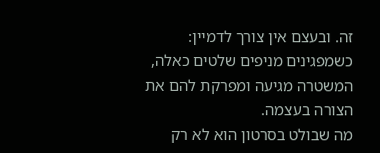זה. ובעצם אין צורך לדמיין: כשמפגינים מניפים שלטים כאלה, המשטרה מגיעה ומפרקת להם את הצורה בעצמה.
מה שבולט בסרטון הוא לא רק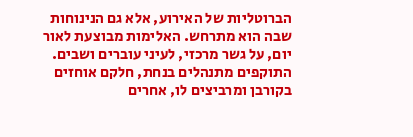הברוטליות של האירוע, אלא גם הנינוחות שבה הוא מתרחש. האלימות מבוצעת לאור יום, על גשר מרכזי, לעיני עוברים ושבים. התוקפים מתנהלים בנחת, חלקם אוחזים בקורבן ומרביצים לו, אחרים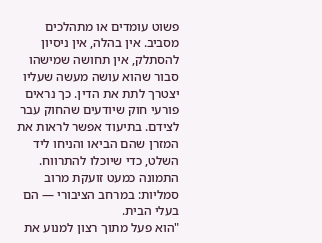פשוט עומדים או מתהלכים מסביב. אין בהלה, אין ניסיון להסתלק, אין תחושה שמישהו סבור שהוא עושה מעשה שעליו יצטרך לתת את הדין. כך נראים פורעי חוק שיודעים שהחוק עבר לצידם. בתיעוד אפשר לראות את המזרן שהם הביאו והניחו ליד השלט, כדי שיוכלו להתרווח. התמונה כמעט זועקת מרוב סמליות: במרחב הציבורי — הם בעלי הבית.
"הוא פעל מתוך רצון למנוע את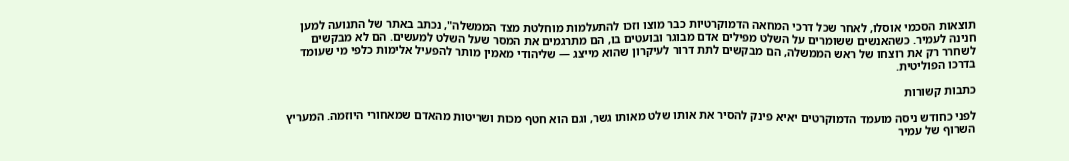תוצאות הסכמי אוסלו, לאחר שכל דרכי המחאה הדמוקרטיות כבר מוצו וזכו להתעלמות מוחלטת מצד הממשלה", נכתב באתר של התנועה למען חנינה לעמיר. כשהאנשים ששומרים על השלט מפילים אדם מבוגר ובועטים בו, הם מתרגמים את המסר שעל השלט למעשים. הם לא מבקשים לשחרר רק את רוצחו של ראש הממשלה, הם מבקשים לתת דרור לעיקרון שהוא מייצג — שליהודי מאמין מותר להפעיל אלימות כלפי מי שעומד בדרכו הפוליטית.

כתבות קשורות

לפני כחודש ניסה מועמד הדמוקרטים יאיא פינק להסיר את אותו שלט מאותו גשר, וגם הוא חטף מכות ושריטות מהאדם שמאחורי היוזמה. המעריץ השרוף של עמיר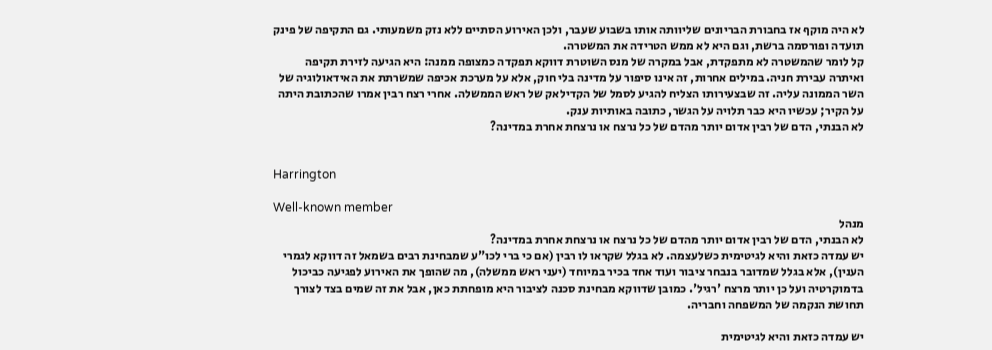לא היה מוקף אז בחבורת הבריונים שליוותה אותו בשבוע שעבר, ולכן האירוע הסתיים ללא נזק משמעותי. גם התקיפה של פינק תועדה ופורסמה ברשת, וגם היא לא ממש הטרידה את המשטרה.
קל לומר שהמשטרה לא מתפקדת, אבל במקרה של מנס השוטרת דווקא תפקדה כמצופה ממנה: היא הגיעה לזירת תקיפה ואיתרה עבירת חניה. במילים אחרות, זה אינו סיפור על מדינה בלי חוק, אלא על מערכת אכיפה שמשרתת את האידאולוגיה של השר הממונה עליה. זה שבצעירותו הצליח להגיע לסמל של הקדילאק של ראש הממשלה. אחרי רצח רבין אמרו שהכתובת היתה על הקיר; עכשיו היא כבר תלויה על הגשר, כתובה באותיות ענק.
לא הבנתי, הדם של רבין אדום יותר מהדם של כל נרצח או נרצחת אחרת במדינה?


Harrington

Well-known member
מנהל
לא הבנתי, הדם של רבין אדום יותר מהדם של כל נרצח או נרצחת אחרת במדינה?
יש עמדה כזאת והיא לגיטימית כשלעצמה. לא בגלל שקראו לו רבין (אם כי ברי לכו"ע שמבחינת רבים בשמאל זה דווקא לגמרי הענין), אלא בגלל שמדובר בנבחר ציבור ועוד אחד בכיר במיוחד (יעני ראש ממשלה), מה שהופך את האירוע לפגיעה כביכול בדמוקרטיה ועל כן יותר מרצח 'רגיל'. כמובן שדווקא מבחינת סכנה לציבור היא מופחתת כאן, אבל את זה שמים בצד לצורך תחושת הנקמה של המשפחה וחבריה.

יש עמדה כזאת והיא לגיטימית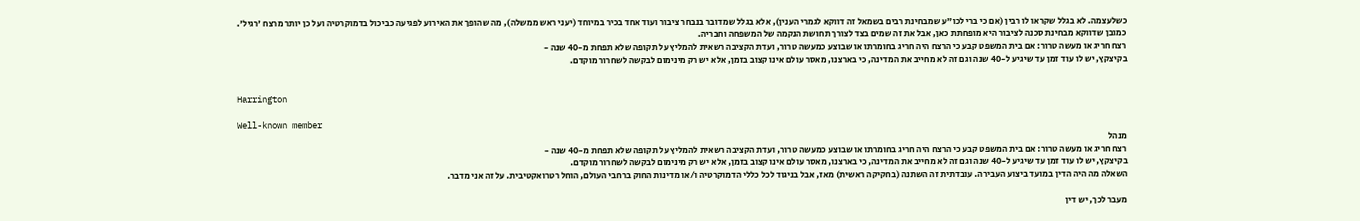כשלעצמה. לא בגלל שקראו לו רבין (אם כי ברי לכו"ע שמבחינת רבים בשמאל זה דווקא לגמרי הענין), אלא בגלל שמדובר בנבחר ציבור ועוד אחד בכיר במיוחד (יעני ראש ממשלה), מה שהופך את האירוע לפגיעה כביכול בדמוקרטיה ועל כן יותר מרצח 'רגיל'. כמובן שדווקא מבחינת סכנה לציבור היא מופחתת כאן, אבל את זה שמים בצד לצורך תחושת הנקמה של המשפחה וחבריה.
רצח חריג או מעשה טרור: אם בית המשפט קבע כי הרצח היה חריג בחומרתו או שבוצע כמעשה טרור, ועדת הקציבה רשאית להמליץ על תקופה שלא תפחת מ-40 שנה -
בקיצקץ, יש לו עוד זמן עד שיגיע ל-40 שנה וגם זה לא מחייב את המדינה, כי בארצנו, מאסר עולם אינו קצוב בזמן, אלא יש רק מינימום לבקשה לשחרור מוקדם.


Harrington

Well-known member
מנהל
רצח חריג או מעשה טרור: אם בית המשפט קבע כי הרצח היה חריג בחומרתו או שבוצע כמעשה טרור, ועדת הקציבה רשאית להמליץ על תקופה שלא תפחת מ-40 שנה -
בקיצקץ, יש לו עוד זמן עד שיגיע ל-40 שנה וגם זה לא מחייב את המדינה, כי בארצנו, מאסר עולם אינו קצוב בזמן, אלא יש רק מינימום לבקשה לשחרור מוקדם.
השאלה מה היה הדין במועד ביצוע העבירה. עובדתית זה השתנה (בחקיקה ראשית) מאז, אבל בניגוד לכל כללי הדמוקרטיה ו/או מדינות החוק ברחבי העולם, הוחל רטרואקטיבית. על זה אני מדבר.

מעבר לכך, יש דין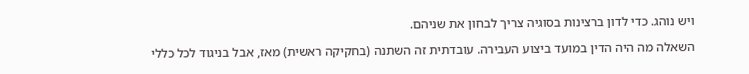ויש נוהג. כדי לדון ברצינות בסוגיה צריך לבחון את שניהם.

השאלה מה היה הדין במועד ביצוע העבירה. עובדתית זה השתנה (בחקיקה ראשית) מאז, אבל בניגוד לכל כללי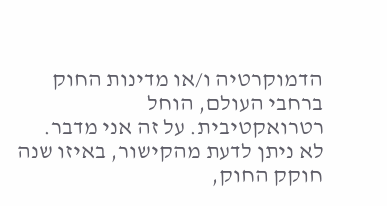הדמוקרטיה ו/או מדינות החוק ברחבי העולם, הוחל רטרואקטיבית. על זה אני מדבר.
לא ניתן לדעת מהקישור, באיזו שנה חוקק החוק,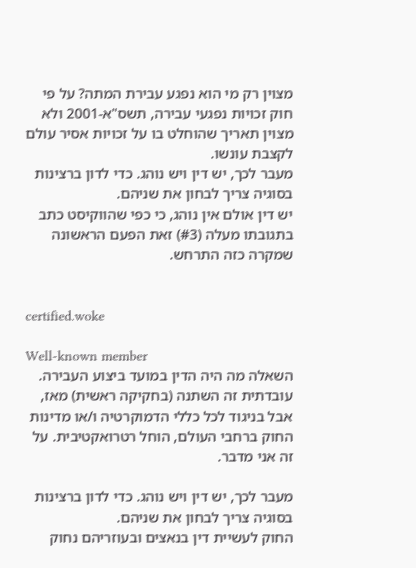מצוין רק מי הוא נפגע עבירת המתה? על פי חוק זכויות נפגעי עבירה, תשס"א-2001 ולא מצוין תאריך שהוחלט בו על זכויות אסיר עולם לקצבת עונשו.
מעבר לכך, יש דין ויש נוהג. כדי לדון ברצינות בסוגיה צריך לבחון את שניהם.
יש דין אולם אין נוהג, כי כפי שהווקיסט כתב בתגובתו מעלה (#3) זאת הפעם הראשונה שמקרה כזה התרחש.


certified.woke

Well-known member
השאלה מה היה הדין במועד ביצוע העבירה. עובדתית זה השתנה (בחקיקה ראשית) מאז, אבל בניגוד לכל כללי הדמוקרטיה ו/או מדינות החוק ברחבי העולם, הוחל רטרואקטיבית. על זה אני מדבר.

מעבר לכך, יש דין ויש נוהג. כדי לדון ברצינות בסוגיה צריך לבחון את שניהם.
החוק לעשיית דין בנאצים ובעוזריהם נחוק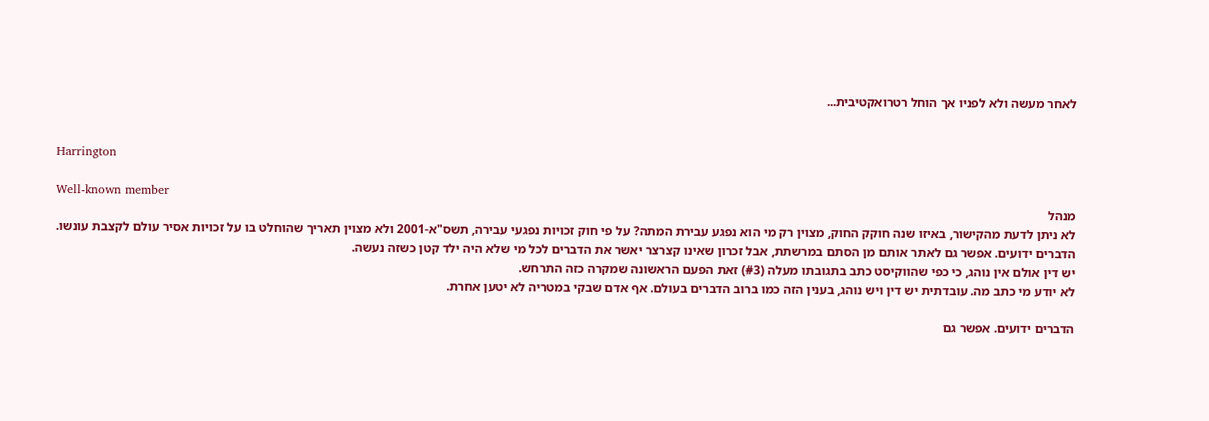לאחר מעשה ולא לפניו אך הוחל רטרואקטיבית...


Harrington

Well-known member
מנהל
לא ניתן לדעת מהקישור, באיזו שנה חוקק החוק, מצוין רק מי הוא נפגע עבירת המתה? על פי חוק זכויות נפגעי עבירה, תשס"א-2001 ולא מצוין תאריך שהוחלט בו על זכויות אסיר עולם לקצבת עונשו.
הדברים ידועים. אפשר גם לאתר אותם מן הסתם במרשתת, אבל זכרון שאינו קצרצר יאשר את הדברים לכל מי שלא היה ילד קטן כשזה נעשה.
יש דין אולם אין נוהג, כי כפי שהווקיסט כתב בתגובתו מעלה (#3) זאת הפעם הראשונה שמקרה כזה התרחש.
לא יודע מי כתב מה. עובדתית יש דין ויש נוהג, בענין הזה כמו ברוב הדברים בעולם. אף אדם שבקי במטריה לא יטען אחרת.

הדברים ידועים. אפשר גם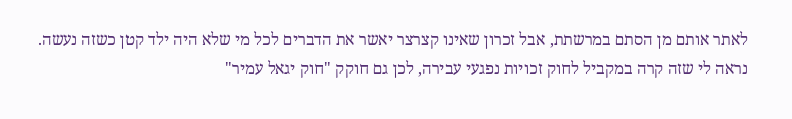לאתר אותם מן הסתם במרשתת, אבל זכרון שאינו קצרצר יאשר את הדברים לכל מי שלא היה ילד קטן כשזה נעשה.
נראה לי שזה קרה במקביל לחוק זכויות נפגעי עבירה, לכן גם חוקק "חוק יגאל עמיר"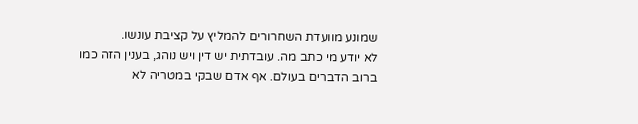שמונע מוועדת השחרורים להמליץ על קציבת עונשו.
לא יודע מי כתב מה. עובדתית יש דין ויש נוהג, בענין הזה כמו ברוב הדברים בעולם. אף אדם שבקי במטריה לא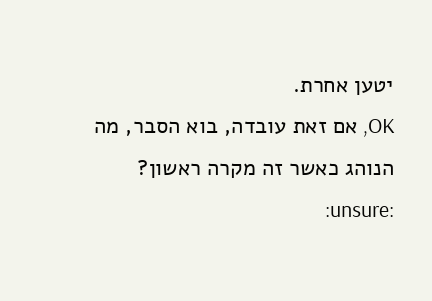יטען אחרת.
OK, אם זאת עובדה, בוא הסבר, מה הנוהג כאשר זה מקרה ראשון? :unsure: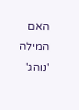האם המילה 'נוהג'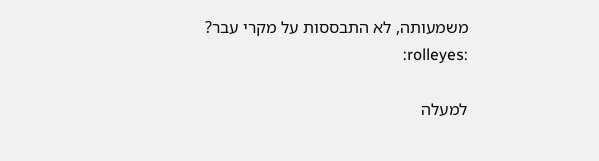משמעותה, לא התבססות על מקרי עבר? :rolleyes:

למעלה